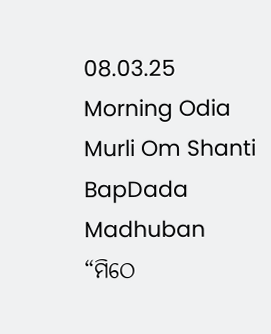08.03.25 Morning Odia Murli Om Shanti BapDada Madhuban
“ମିଠେ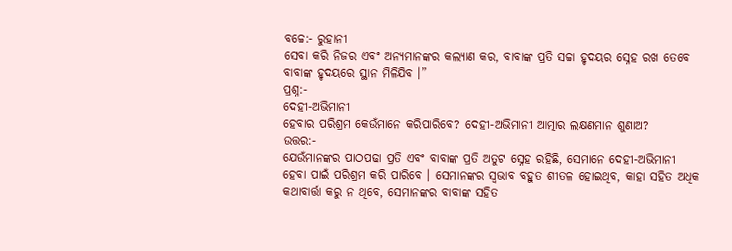ବଚ୍ଚେ:- ରୁହାନୀ
ସେବା କରି ନିଜର ଏବଂ ଅନ୍ୟମାନଙ୍କର କଲ୍ୟାଣ କର, ବାବାଙ୍କ ପ୍ରତି ସଚ୍ଚା ହୃଦୟର ସ୍ନେହ ରଖ ତେବେ
ବାବାଙ୍କ ହୃଦୟରେ ସ୍ଥାନ ମିଳିଯିବ ।”
ପ୍ରଶ୍ନ:-
ଦେହୀ-ଅଭିମାନୀ
ହେବାର ପରିଶ୍ରମ କେଉଁମାନେ କରିପାରିବେ? ଦେହୀ-ଅଭିମାନୀ ଆତ୍ମାର ଲକ୍ଷଣମାନ ଶୁଣାଅ?
ଉତ୍ତର:-
ଯେଉଁମାନଙ୍କର ପାଠପଢା ପ୍ରତି ଏବଂ ବାବାଙ୍କ ପ୍ରତି ଅତୁଟ ସ୍ନେହ ରହିଛି, ସେମାନେ ଦେହୀ-ଅଭିମାନୀ
ହେବା ପାଇଁ ପରିଶ୍ରମ କରି ପାରିବେ । ସେମାନଙ୍କର ସ୍ୱଭାବ ବହୁତ ଶୀତଳ ହୋଇଥିବ, କାହା ସହିତ ଅଧିକ
କଥାବାର୍ତ୍ତା କରୁ ନ ଥିବେ, ସେମାନଙ୍କର ବାବାଙ୍କ ସହିତ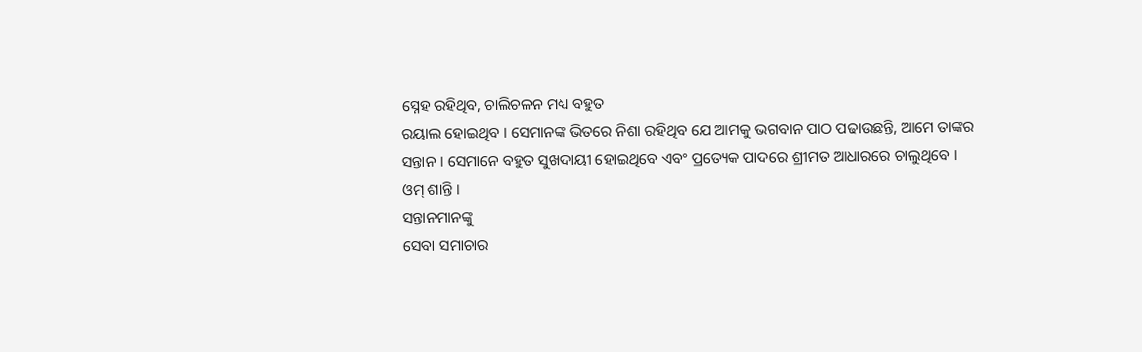ସ୍ନେହ ରହିଥିବ, ଚାଲିଚଳନ ମଧ୍ୟ ବହୁତ
ରୟାଲ ହୋଇଥିବ । ସେମାନଙ୍କ ଭିତରେ ନିଶା ରହିଥିବ ଯେ ଆମକୁ ଭଗବାନ ପାଠ ପଢାଉଛନ୍ତି, ଆମେ ତାଙ୍କର
ସନ୍ତାନ । ସେମାନେ ବହୁତ ସୁଖଦାୟୀ ହୋଇଥିବେ ଏବଂ ପ୍ରତ୍ୟେକ ପାଦରେ ଶ୍ରୀମତ ଆଧାରରେ ଚାଲୁଥିବେ ।
ଓମ୍ ଶାନ୍ତି ।
ସନ୍ତାନମାନଙ୍କୁ
ସେବା ସମାଚାର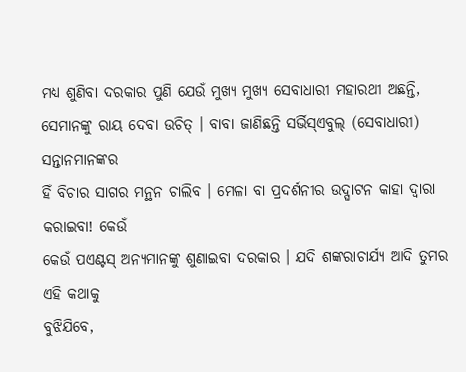ମଧ୍ୟ ଶୁଣିବା ଦରକାର ପୁଣି ଯେଉଁ ମୁଖ୍ୟ ମୁଖ୍ୟ ସେବାଧାରୀ ମହାରଥୀ ଅଛନ୍ତି,
ସେମାନଙ୍କୁ ରାୟ ଦେବା ଉଚିତ୍ । ବାବା ଜାଣିଛନ୍ତି ସର୍ଭିସ୍ଏବୁଲ୍ (ସେବାଧାରୀ) ସନ୍ତାନମାନଙ୍କର
ହିଁ ବିଚାର ସାଗର ମନ୍ଥନ ଚାଲିବ । ମେଳା ବା ପ୍ରଦର୍ଶନୀର ଉଦ୍ଘାଟନ କାହା ଦ୍ୱାରା କରାଇବା! କେଉଁ
କେଉଁ ପଏଣ୍ଟସ୍ ଅନ୍ୟମାନଙ୍କୁ ଶୁଣାଇବା ଦରକାର । ଯଦି ଶଙ୍କରାଚାର୍ଯ୍ୟ ଆଦି ତୁମର ଏହି କଥାକୁ
ବୁଝିଯିବେ,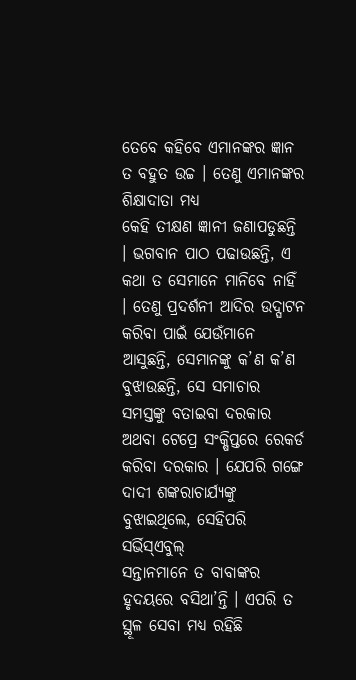ତେବେ କହିବେ ଏମାନଙ୍କର ଜ୍ଞାନ ତ ବହୁତ ଉଚ୍ଚ । ତେଣୁ ଏମାନଙ୍କର ଶିକ୍ଷାଦାତା ମଧ୍ୟ
କେହି ତୀକ୍ଷଣ ଜ୍ଞାନୀ ଜଣାପଡୁଛନ୍ତି । ଭଗବାନ ପାଠ ପଢାଉଛନ୍ତି, ଏ କଥା ତ ସେମାନେ ମାନିବେ ନାହିଁ
। ତେଣୁ ପ୍ରଦର୍ଶନୀ ଆଦିର ଉଦ୍ଘାଟନ କରିବା ପାଇଁ ଯେଉଁମାନେ ଆସୁଛନ୍ତି, ସେମାନଙ୍କୁ କ’ଣ କ’ଣ
ବୁଝାଉଛନ୍ତି, ସେ ସମାଚାର ସମସ୍ତଙ୍କୁ ବତାଇବା ଦରକାର ଅଥବା ଟେପ୍ରେ ସଂକ୍ଷିପ୍ତରେ ରେକର୍ଡ
କରିବା ଦରକାର । ଯେପରି ଗଙ୍ଗେ ଦାଦୀ ଶଙ୍କରାଚାର୍ଯ୍ୟଙ୍କୁ ବୁଝାଇଥିଲେ, ସେହିପରି ସର୍ଭିସ୍ଏବୁଲ୍
ସନ୍ତାନମାନେ ତ ବାବାଙ୍କର ହୃଦୟରେ ବସିଥା’ନ୍ତି । ଏପରି ତ ସ୍ଥୂଳ ସେବା ମଧ୍ୟ ରହିଛି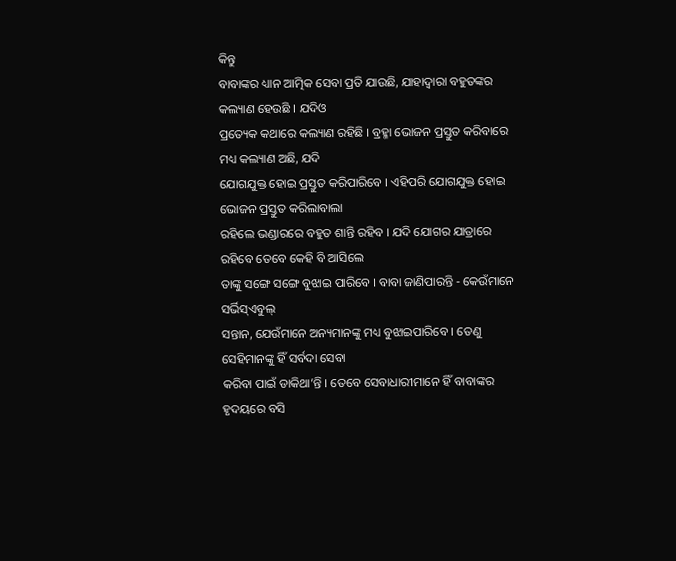କିନ୍ତୁ
ବାବାଙ୍କର ଧ୍ୟାନ ଆତ୍ମିକ ସେବା ପ୍ରତି ଯାଉଛି, ଯାହାଦ୍ୱାରା ବହୁତଙ୍କର କଲ୍ୟାଣ ହେଉଛି । ଯଦିଓ
ପ୍ରତ୍ୟେକ କଥାରେ କଲ୍ୟାଣ ରହିଛି । ବ୍ରହ୍ମା ଭୋଜନ ପ୍ରସ୍ତୁତ କରିବାରେ ମଧ୍ୟ କଲ୍ୟାଣ ଅଛି, ଯଦି
ଯୋଗଯୁକ୍ତ ହୋଇ ପ୍ରସ୍ତୁତ କରିପାରିବେ । ଏହିପରି ଯୋଗଯୁକ୍ତ ହୋଇ ଭୋଜନ ପ୍ରସ୍ତୁତ କରିଲାବାଲା
ରହିଲେ ଭଣ୍ଡାରରେ ବହୁତ ଶାନ୍ତି ରହିବ । ଯଦି ଯୋଗର ଯାତ୍ରାରେ ରହିବେ ତେବେ କେହି ବି ଆସିଲେ
ତାଙ୍କୁ ସଙ୍ଗେ ସଙ୍ଗେ ବୁଝାଇ ପାରିବେ । ବାବା ଜାଣିପାରନ୍ତି - କେଉଁମାନେ ସର୍ଭିସ୍ଏବୁଲ୍
ସନ୍ତାନ, ଯେଉଁମାନେ ଅନ୍ୟମାନଙ୍କୁ ମଧ୍ୟ ବୁଝାଇପାରିବେ । ତେଣୁ ସେହିମାନଙ୍କୁ ହିଁ ସର୍ବଦା ସେବା
କରିବା ପାଇଁ ଡାକିଥା’ନ୍ତି । ତେବେ ସେବାଧାରୀମାନେ ହିଁ ବାବାଙ୍କର ହୃଦୟରେ ବସି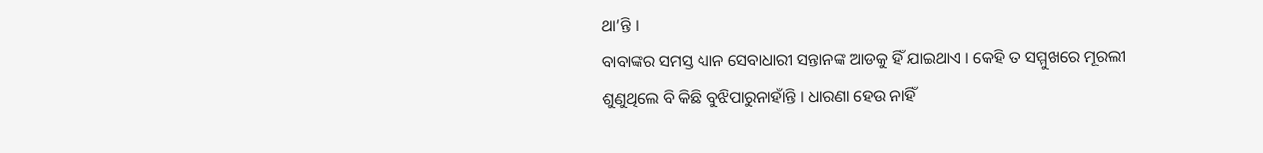ଥା’ନ୍ତି ।
ବାବାଙ୍କର ସମସ୍ତ ଧ୍ୟାନ ସେବାଧାରୀ ସନ୍ତାନଙ୍କ ଆଡକୁ ହିଁ ଯାଇଥାଏ । କେହି ତ ସମ୍ମୁଖରେ ମୂରଲୀ
ଶୁଣୁଥିଲେ ବି କିଛି ବୁଝିପାରୁନାହାଁନ୍ତି । ଧାରଣା ହେଉ ନାହିଁ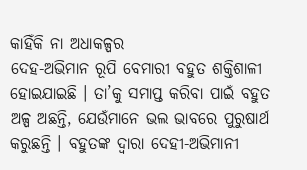କାହିଁକି ନା ଅଧାକଳ୍ପର
ଦେହ-ଅଭିମାନ ରୂପି ବେମାରୀ ବହୁତ ଶକ୍ତିଶାଳୀ ହୋଇଯାଇଛି । ତା’କୁ ସମାପ୍ତ କରିବା ପାଇଁ ବହୁତ
ଅଳ୍ପ ଅଛନ୍ତି, ଯେଉଁମାନେ ଭଲ ଭାବରେ ପୁରୁଷାର୍ଥ କରୁଛନ୍ତି । ବହୁତଙ୍କ ଦ୍ୱାରା ଦେହୀ-ଅଭିମାନୀ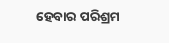ହେବାର ପରିଶ୍ରମ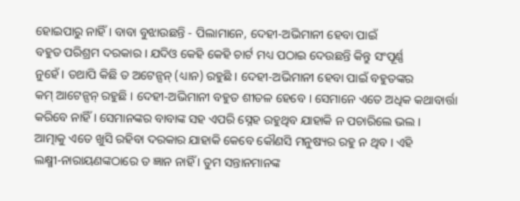ହୋଇପାରୁ ନାହିଁ । ବାବା ବୁଝାଉଛନ୍ତି - ପିଲାମାନେ, ଦେହୀ-ଅଭିମାନୀ ହେବା ପାଇଁ
ବହୁତ ପରିଶ୍ରମ ଦରକାର । ଯଦିଓ କେହି କେହି ଚାର୍ଟ ମଧ୍ୟ ପଠାଇ ଦେଉଛନ୍ତି କିନ୍ତୁ ସଂପୂର୍ଣ୍ଣ
ନୁହେଁ । ତଥାପି କିଛି ତ ଅଟେନ୍ସନ୍ (ଧ୍ୟାନ) ରହୁଛି । ଦେହୀ-ଅଭିମାନୀ ହେବା ପାଇଁ ବହୁତଙ୍କର
କମ୍ ଆଟେନ୍ସନ୍ ରହୁଛି । ଦେହୀ-ଅଭିମାନୀ ବହୁତ ଶୀତଳ ହେବେ । ସେମାନେ ଏତେ ଅଧିକ କଥାବାର୍ତ୍ତା
କରିବେ ନାହିଁ । ସେମାନଙ୍କର ବାବାଙ୍କ ସହ ଏପରି ସ୍ନେହ ରହୁଥିବ ଯାହାକି ନ ପଚାରିଲେ ଭଲ ।
ଆତ୍ମାକୁ ଏତେ ଖୁସି ରହିବା ଦରକାର ଯାହାକି କେବେ କୌଣସି ମନୁଷ୍ୟର ରହୁ ନ ଥିବ । ଏହି
ଲକ୍ଷ୍ମୀ-ନାରାୟଣଙ୍କଠାରେ ତ ଜ୍ଞାନ ନାହିଁ । ତୁମ ସନ୍ତାନମାନଙ୍କ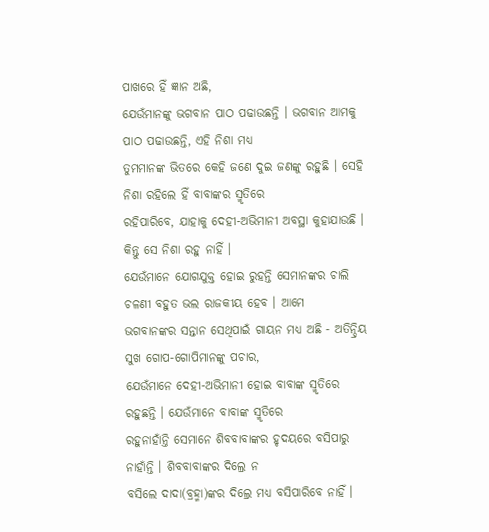ପାଖରେ ହିଁ ଜ୍ଞାନ ଅଛି,
ଯେଉଁମାନଙ୍କୁ ଭଗବାନ ପାଠ ପଢାଉଛନ୍ତି । ଭଗବାନ ଆମକୁ ପାଠ ପଢାଉଛନ୍ତି, ଏହି ନିଶା ମଧ୍ୟ
ତୁମମାନଙ୍କ ଭିତରେ କେହି ଜଣେ ଦୁଇ ଜଣଙ୍କୁ ରହୁଛି । ସେହି ନିଶା ରହିଲେ ହିଁ ବାବାଙ୍କର ସ୍ମୃତିରେ
ରହିପାରିବେ, ଯାହାକୁ ଦେହୀ-ଅଭିମାନୀ ଅବସ୍ଥା କୁହାଯାଉଛି । କିନ୍ତୁ ସେ ନିଶା ରହୁ ନାହିଁ ।
ଯେଉଁମାନେ ଯୋଗଯୁକ୍ତ ହୋଇ ରୁହନ୍ତି ସେମାନଙ୍କର ଚାଲି ଚଳଣୀ ବହୁତ ଭଲ ରାଜକୀୟ ହେବ । ଆମେ
ଭଗବାନଙ୍କର ସନ୍ତାନ ସେଥିପାଇଁ ଗାୟନ ମଧ୍ୟ ଅଛି - ଅତିନ୍ଦ୍ରିୟ ସୁଖ ଗୋପ-ଗୋପିମାନଙ୍କୁ ପଚାର,
ଯେଉଁମାନେ ଦେହୀ-ଅଭିମାନୀ ହୋଇ ବାବାଙ୍କ ସ୍ମୃତିରେ ରହୁଛନ୍ତି । ଯେଉଁମାନେ ବାବାଙ୍କ ସ୍ମୃତିରେ
ରହୁନାହାଁନ୍ତି ସେମାନେ ଶିବବାବାଙ୍କର ହୃଦୟରେ ବସିପାରୁ ନାହାଁନ୍ତି । ଶିବବାବାଙ୍କର ଦିଲ୍ରେ ନ
ବସିଲେ ଦାଦା(ବ୍ରହ୍ମା)ଙ୍କର ଦିଲ୍ରେ ମଧ୍ୟ ବସିପାରିବେ ନାହିଁ ।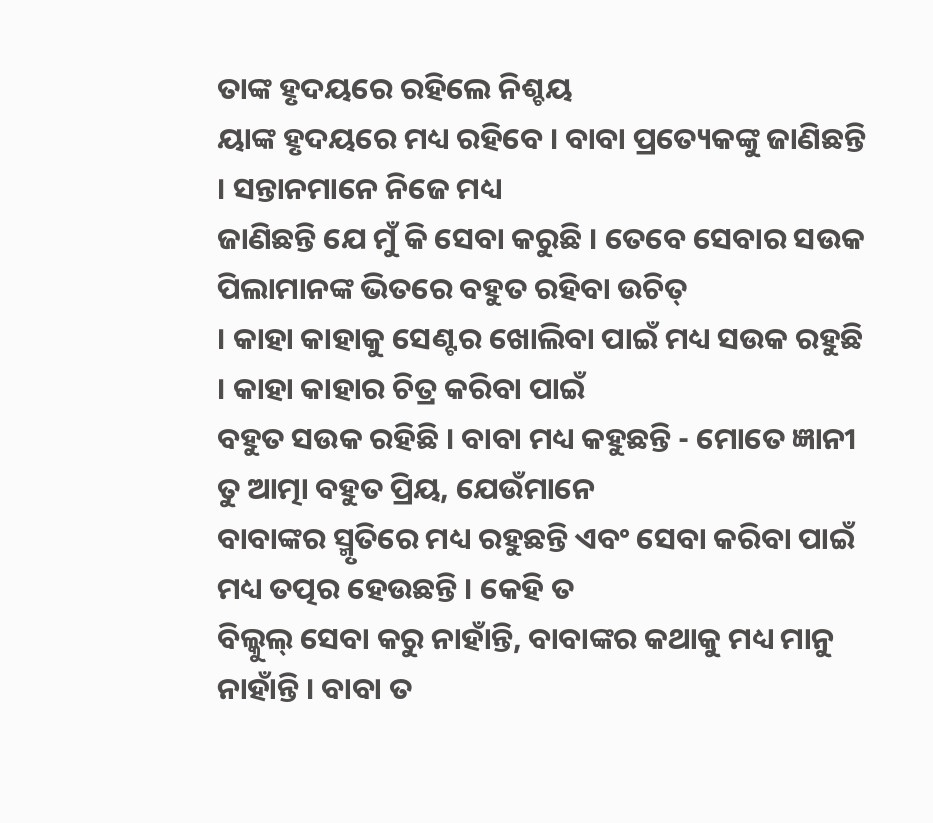ତାଙ୍କ ହୃଦୟରେ ରହିଲେ ନିଶ୍ଚୟ
ୟାଙ୍କ ହୃଦୟରେ ମଧ୍ୟ ରହିବେ । ବାବା ପ୍ରତ୍ୟେକଙ୍କୁ ଜାଣିଛନ୍ତି । ସନ୍ତାନମାନେ ନିଜେ ମଧ୍ୟ
ଜାଣିଛନ୍ତି ଯେ ମୁଁ କି ସେବା କରୁଛି । ତେବେ ସେବାର ସଉକ ପିଲାମାନଙ୍କ ଭିତରେ ବହୁତ ରହିବା ଉଚିତ୍
। କାହା କାହାକୁ ସେଣ୍ଟର ଖୋଲିବା ପାଇଁ ମଧ୍ୟ ସଉକ ରହୁଛି । କାହା କାହାର ଚିତ୍ର କରିବା ପାଇଁ
ବହୁତ ସଉକ ରହିଛି । ବାବା ମଧ୍ୟ କହୁଛନ୍ତି - ମୋତେ ଜ୍ଞାନୀ ତୁ ଆତ୍ମା ବହୁତ ପ୍ରିୟ, ଯେଉଁମାନେ
ବାବାଙ୍କର ସ୍ମୃତିରେ ମଧ୍ୟ ରହୁଛନ୍ତି ଏବଂ ସେବା କରିବା ପାଇଁ ମଧ୍ୟ ତତ୍ପର ହେଉଛନ୍ତି । କେହି ତ
ବିଲ୍କୁଲ୍ ସେବା କରୁ ନାହାଁନ୍ତି, ବାବାଙ୍କର କଥାକୁ ମଧ୍ୟ ମାନୁ ନାହାଁନ୍ତି । ବାବା ତ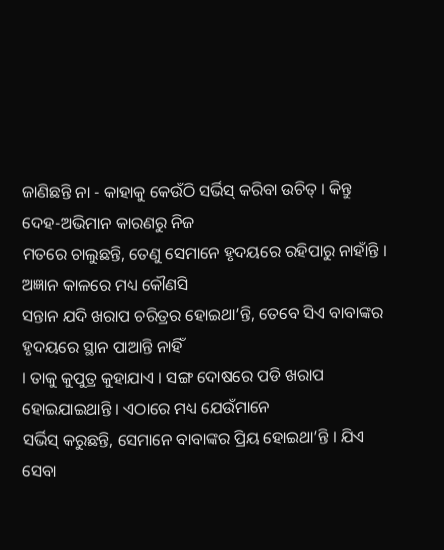ଜାଣିଛନ୍ତି ନା - କାହାକୁ କେଉଁଠି ସର୍ଭିସ୍ କରିବା ଉଚିତ୍ । କିନ୍ତୁ ଦେହ-ଅଭିମାନ କାରଣରୁ ନିଜ
ମତରେ ଚାଲୁଛନ୍ତି, ତେଣୁ ସେମାନେ ହୃଦୟରେ ରହିପାରୁ ନାହାଁନ୍ତି । ଅଜ୍ଞାନ କାଳରେ ମଧ୍ୟ କୌଣସି
ସନ୍ତାନ ଯଦି ଖରାପ ଚରିତ୍ରର ହୋଇଥା’ନ୍ତି, ତେବେ ସିଏ ବାବାଙ୍କର ହୃଦୟରେ ସ୍ଥାନ ପାଆନ୍ତି ନାହିଁ
। ତାକୁ କୁପୁତ୍ର କୁହାଯାଏ । ସଙ୍ଗ ଦୋଷରେ ପଡି ଖରାପ ହୋଇଯାଇଥାନ୍ତି । ଏଠାରେ ମଧ୍ୟ ଯେଉଁମାନେ
ସର୍ଭିସ୍ କରୁଛନ୍ତି, ସେମାନେ ବାବାଙ୍କର ପ୍ରିୟ ହୋଇଥା’ନ୍ତି । ଯିଏ ସେବା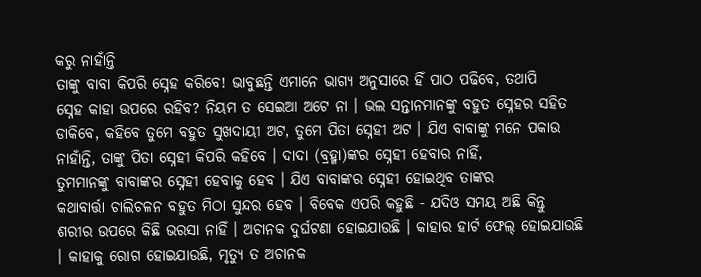କରୁ ନାହାଁନ୍ତି
ତାଙ୍କୁ ବାବା କିପରି ସ୍ନେହ କରିବେ! ଭାବୁଛନ୍ତି ଏମାନେ ଭାଗ୍ୟ ଅନୁସାରେ ହିଁ ପାଠ ପଢିବେ, ତଥାପି
ସ୍ନେହ କାହା ଉପରେ ରହିବ? ନିୟମ ତ ସେଇଆ ଅଟେ ନା । ଭଲ ସନ୍ତାନମାନଙ୍କୁ ବହୁତ ସ୍ନେହର ସହିତ
ଡାକିବେ, କହିବେ ତୁମେ ବହୁତ ସୁଖଦାୟୀ ଅଟ, ତୁମେ ପିତା ସ୍ନେହୀ ଅଟ । ଯିଏ ବାବାଙ୍କୁ ମନେ ପକାଉ
ନାହାଁନ୍ତି, ତାଙ୍କୁ ପିତା ସ୍ନେହୀ କିପରି କହିବେ । ଦାଦା (ବ୍ରହ୍ମା)ଙ୍କର ସ୍ନେହୀ ହେବାର ନାହିଁ,
ତୁମମାନଙ୍କୁ ବାବାଙ୍କର ସ୍ନେହୀ ହେବାକୁ ହେବ । ଯିଏ ବାବାଙ୍କର ସ୍ନେହୀ ହୋଇଥିବ ତାଙ୍କର
କଥାବାର୍ତ୍ତା ଚାଲିଚଳନ ବହୁତ ମିଠା ସୁନ୍ଦର ହେବ । ବିବେକ ଏପରି କହୁଛି - ଯଦିଓ ସମୟ ଅଛି କିନ୍ତୁ
ଶରୀର ଉପରେ କିଛି ଭରସା ନାହିଁ । ଅଚାନକ ଦୁର୍ଘଟଣା ହୋଇଯାଉଛି । କାହାର ହାର୍ଟ ଫେଲ୍ ହୋଇଯାଉଛି
। କାହାକୁ ରୋଗ ହୋଇଯାଉଛି, ମୃତ୍ୟୁ ତ ଅଚାନକ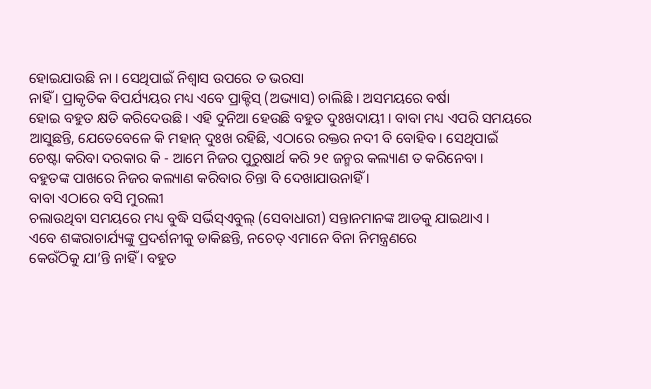ହୋଇଯାଉଛି ନା । ସେଥିପାଇଁ ନିଶ୍ୱାସ ଉପରେ ତ ଭରସା
ନାହିଁ । ପ୍ରାକୃତିକ ବିପର୍ଯ୍ୟୟର ମଧ୍ୟ ଏବେ ପ୍ରାକ୍ଟିସ୍ (ଅଭ୍ୟାସ) ଚାଲିଛି । ଅସମୟରେ ବର୍ଷା
ହୋଇ ବହୁତ କ୍ଷତି କରିଦେଉଛି । ଏହି ଦୁନିଆ ହେଉଛି ବହୁତ ଦୁଃଖଦାୟୀ । ବାବା ମଧ୍ୟ ଏପରି ସମୟରେ
ଆସୁଛନ୍ତି, ଯେତେବେଳେ କି ମହାନ୍ ଦୁଃଖ ରହିଛି, ଏଠାରେ ରକ୍ତର ନଦୀ ବି ବୋହିବ । ସେଥିପାଇଁ
ଚେଷ୍ଟା କରିବା ଦରକାର କି - ଆମେ ନିଜର ପୁରୁଷାର୍ଥ କରି ୨୧ ଜନ୍ମର କଲ୍ୟାଣ ତ କରିନେବା ।
ବହୁତଙ୍କ ପାଖରେ ନିଜର କଲ୍ୟାଣ କରିବାର ଚିନ୍ତା ବି ଦେଖାଯାଉନାହିଁ ।
ବାବା ଏଠାରେ ବସି ମୁରଲୀ
ଚଲାଉଥିବା ସମୟରେ ମଧ୍ୟ ବୁଦ୍ଧି ସର୍ଭିସ୍ଏବୁଲ୍ (ସେବାଧାରୀ) ସନ୍ତାନମାନଙ୍କ ଆଡକୁ ଯାଇଥାଏ ।
ଏବେ ଶଙ୍କରାଚାର୍ଯ୍ୟଙ୍କୁ ପ୍ରଦର୍ଶନୀକୁ ଡାକିଛନ୍ତି, ନଚେତ୍ ଏମାନେ ବିନା ନିମନ୍ତ୍ରଣରେ
କେଉଁଠିକୁ ଯା’ନ୍ତି ନାହିଁ । ବହୁତ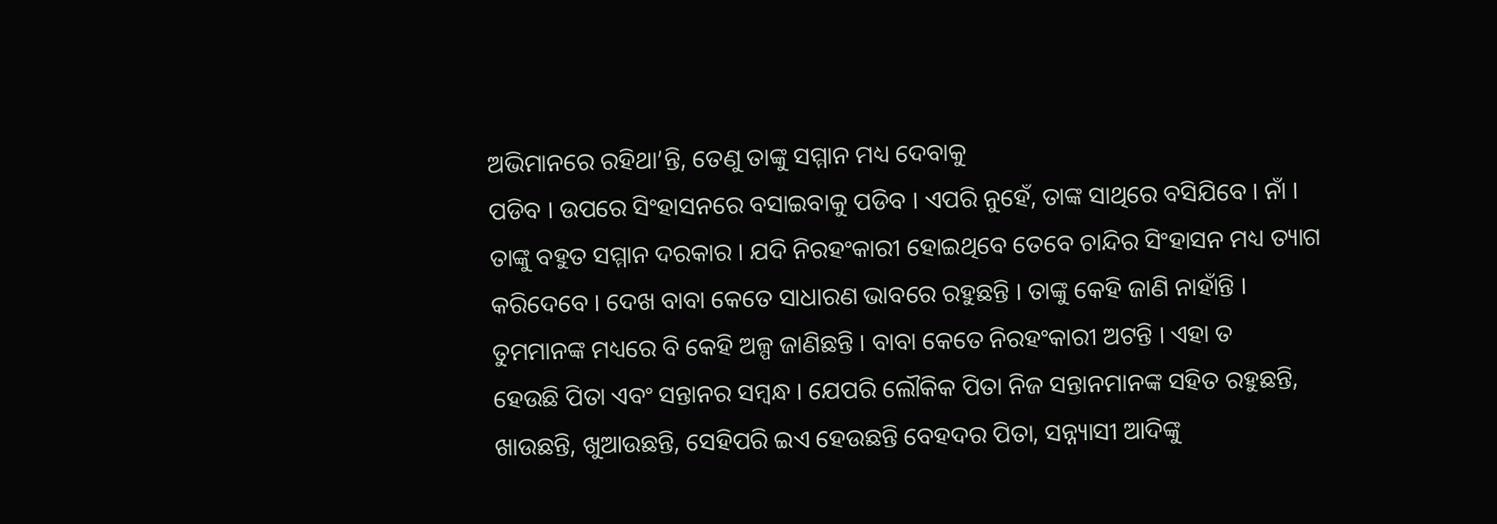ଅଭିମାନରେ ରହିଥା’ନ୍ତି, ତେଣୁ ତାଙ୍କୁ ସମ୍ମାନ ମଧ୍ୟ ଦେବାକୁ
ପଡିବ । ଉପରେ ସିଂହାସନରେ ବସାଇବାକୁ ପଡିବ । ଏପରି ନୁହେଁ, ତାଙ୍କ ସାଥିରେ ବସିଯିବେ । ନାଁ ।
ତାଙ୍କୁ ବହୁତ ସମ୍ମାନ ଦରକାର । ଯଦି ନିରହଂକାରୀ ହୋଇଥିବେ ତେବେ ଚାନ୍ଦିର ସିଂହାସନ ମଧ୍ୟ ତ୍ୟାଗ
କରିଦେବେ । ଦେଖ ବାବା କେତେ ସାଧାରଣ ଭାବରେ ରହୁଛନ୍ତି । ତାଙ୍କୁ କେହି ଜାଣି ନାହାଁନ୍ତି ।
ତୁମମାନଙ୍କ ମଧ୍ୟରେ ବି କେହି ଅଳ୍ପ ଜାଣିଛନ୍ତି । ବାବା କେତେ ନିରହଂକାରୀ ଅଟନ୍ତି । ଏହା ତ
ହେଉଛି ପିତା ଏବଂ ସନ୍ତାନର ସମ୍ବନ୍ଧ । ଯେପରି ଲୌକିକ ପିତା ନିଜ ସନ୍ତାନମାନଙ୍କ ସହିତ ରହୁଛନ୍ତି,
ଖାଉଛନ୍ତି, ଖୁଆଉଛନ୍ତି, ସେହିପରି ଇଏ ହେଉଛନ୍ତି ବେହଦର ପିତା, ସନ୍ନ୍ୟାସୀ ଆଦିଙ୍କୁ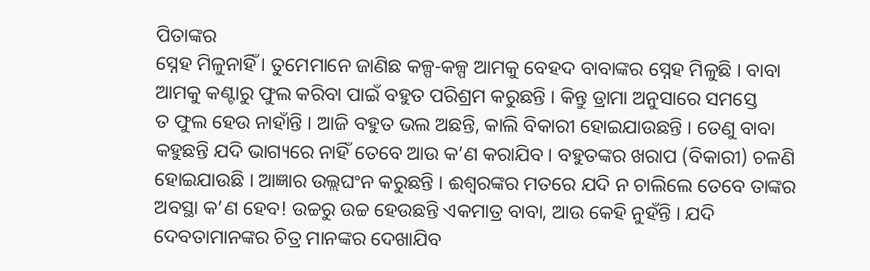ପିତାଙ୍କର
ସ୍ନେହ ମିଳୁନାହିଁ । ତୁମେମାନେ ଜାଣିଛ କଳ୍ପ-କଳ୍ପ ଆମକୁ ବେହଦ ବାବାଙ୍କର ସ୍ନେହ ମିଳୁଛି । ବାବା
ଆମକୁ କଣ୍ଟାରୁ ଫୁଲ କରିବା ପାଇଁ ବହୁତ ପରିଶ୍ରମ କରୁଛନ୍ତି । କିନ୍ତୁ ଡ୍ରାମା ଅନୁସାରେ ସମସ୍ତେ
ତ ଫୁଲ ହେଉ ନାହାଁନ୍ତି । ଆଜି ବହୁତ ଭଲ ଅଛନ୍ତି, କାଲି ବିକାରୀ ହୋଇଯାଉଛନ୍ତି । ତେଣୁ ବାବା
କହୁଛନ୍ତି ଯଦି ଭାଗ୍ୟରେ ନାହିଁ ତେବେ ଆଉ କ’ଣ କରାଯିବ । ବହୁତଙ୍କର ଖରାପ (ବିକାରୀ) ଚଳଣି
ହୋଇଯାଉଛି । ଆଜ୍ଞାର ଉଲ୍ଲଘଂନ କରୁଛନ୍ତି । ଈଶ୍ୱରଙ୍କର ମତରେ ଯଦି ନ ଚାଲିଲେ ତେବେ ତାଙ୍କର
ଅବସ୍ଥା କ’ଣ ହେବ! ଉଚ୍ଚରୁ ଉଚ୍ଚ ହେଉଛନ୍ତି ଏକମାତ୍ର ବାବା, ଆଉ କେହି ନୁହଁନ୍ତି । ଯଦି
ଦେବତାମାନଙ୍କର ଚିତ୍ର ମାନଙ୍କର ଦେଖାଯିବ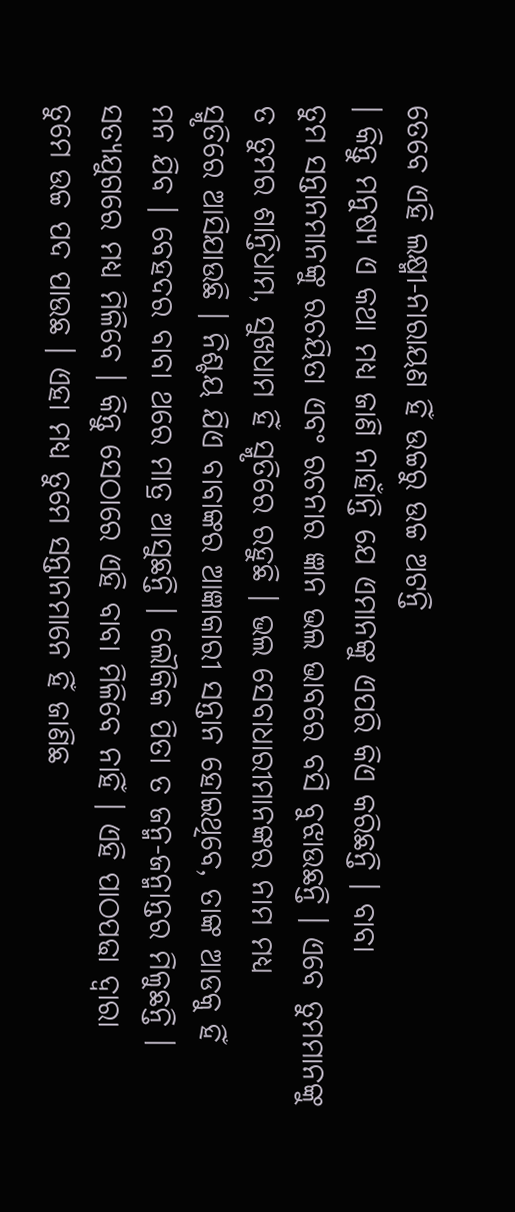ତେବେ ଏହି ଲକ୍ଷ୍ମୀ-ନାରାୟଣ ହିଁ ଉଚ୍ଚରୁ ଉଚ୍ଚ ଅଟନ୍ତି
। କିନ୍ତୁ ମନୁଷ୍ୟ ଏ କଥା ମଧ୍ୟ ଜାଣି ନାହାଁନ୍ତି ଯେ ଏମାନଙ୍କୁ ଏପରି କିଏ କରିଛନ୍ତି । ବାବା
ତୁମ ସନ୍ତାନମାନଙ୍କୁ ରଚୟିତା ଏବଂ ରଚନାର ଜ୍ଞାନ ଭଲ ଭାବରେ ବସି ବୁଝାଉଛନ୍ତି । ଏବେ ତୁମମାନଙ୍କୁ
ତ ତୁମର ଶାନ୍ତିଧାମ, ସୁଖଧାମ ହିଁ ସ୍ମୃତିରେ ରହୁଛି । ଭଲ ସେବାଧାରୀମାନଙ୍କର ନାମ ମଧ୍ୟ
ସ୍ମୃତିରେ ଆସିଯାଉଛି । ନିଶ୍ଚୟ ଯିଏ ବାବାଙ୍କର ଆଜ୍ଞାକାରୀ ସନ୍ତାନ ହୋଇଥିବେ, ତାଙ୍କ ଆଡକୁ ହିଁ
ମନ ଯିବ । ବେହଦର ବାବା ଥରେ ମାତ୍ର ଆସୁଛନ୍ତି । ଲୌକିକ ପିତା ତ ଜନ୍ମ-ଜନ୍ମାନ୍ତର ମିଳୁଛନ୍ତି ।
ସତ୍ୟଯୁଗରେ ମଧ୍ୟ ମିଳିବେ । କିନ୍ତୁ ସେଠାରେ ଏହି ବାବା ମିଳିବେ ନାହିଁ । ଏହି ପାଠପଢା ଦ୍ୱାରା
ତୁମେ ଉଚ୍ଚ ପଦ ପାଉଛ । ଏହା ମଧ୍ୟ ତୁମେ ସନ୍ତାନମାନେ ହିଁ ଜାଣିଛ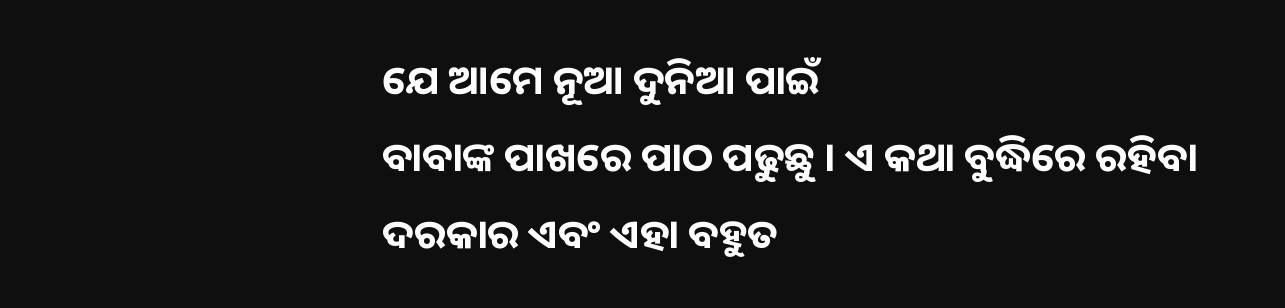ଯେ ଆମେ ନୂଆ ଦୁନିଆ ପାଇଁ
ବାବାଙ୍କ ପାଖରେ ପାଠ ପଢୁଛୁ । ଏ କଥା ବୁଦ୍ଧିରେ ରହିବା ଦରକାର ଏବଂ ଏହା ବହୁତ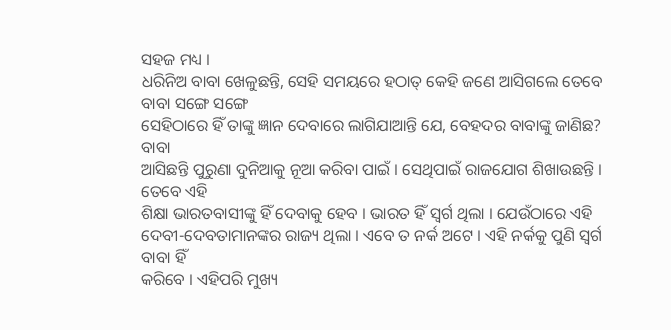ସହଜ ମଧ୍ୟ ।
ଧରିନିଅ ବାବା ଖେଳୁଛନ୍ତି, ସେହି ସମୟରେ ହଠାତ୍ କେହି ଜଣେ ଆସିଗଲେ ତେବେ ବାବା ସଙ୍ଗେ ସଙ୍ଗେ
ସେହିଠାରେ ହିଁ ତାଙ୍କୁ ଜ୍ଞାନ ଦେବାରେ ଲାଗିଯାଆନ୍ତି ଯେ, ବେହଦର ବାବାଙ୍କୁ ଜାଣିଛ? ବାବା
ଆସିଛନ୍ତି ପୁରୁଣା ଦୁନିଆକୁ ନୂଆ କରିବା ପାଇଁ । ସେଥିପାଇଁ ରାଜଯୋଗ ଶିଖାଉଛନ୍ତି । ତେବେ ଏହି
ଶିକ୍ଷା ଭାରତବାସୀଙ୍କୁ ହିଁ ଦେବାକୁ ହେବ । ଭାରତ ହିଁ ସ୍ୱର୍ଗ ଥିଲା । ଯେଉଁଠାରେ ଏହି
ଦେବୀ-ଦେବତାମାନଙ୍କର ରାଜ୍ୟ ଥିଲା । ଏବେ ତ ନର୍କ ଅଟେ । ଏହି ନର୍କକୁ ପୁଣି ସ୍ୱର୍ଗ ବାବା ହିଁ
କରିବେ । ଏହିପରି ମୁଖ୍ୟ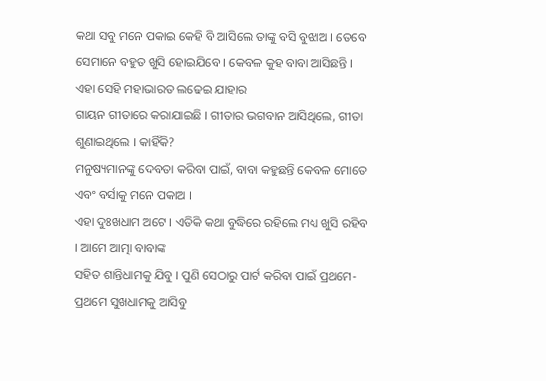କଥା ସବୁ ମନେ ପକାଇ କେହି ବି ଆସିଲେ ତାଙ୍କୁ ବସି ବୁଝାଅ । ତେବେ
ସେମାନେ ବହୁତ ଖୁସି ହୋଇଯିବେ । କେବଳ କୁହ ବାବା ଆସିଛନ୍ତି । ଏହା ସେହି ମହାଭାରତ ଲଢେଇ ଯାହାର
ଗାୟନ ଗୀତାରେ କରାଯାଇଛି । ଗୀତାର ଭଗବାନ ଆସିଥିଲେ, ଗୀତା ଶୁଣାଇଥିଲେ । କାହିଁକି?
ମନୁଷ୍ୟମାନଙ୍କୁ ଦେବତା କରିବା ପାଇଁ, ବାବା କହୁଛନ୍ତି କେବଳ ମୋତେ ଏବଂ ବର୍ସାକୁ ମନେ ପକାଅ ।
ଏହା ଦୁଃଖଧାମ ଅଟେ । ଏତିକି କଥା ବୁଦ୍ଧିରେ ରହିଲେ ମଧ୍ୟ ଖୁସି ରହିବ । ଆମେ ଆତ୍ମା ବାବାଙ୍କ
ସହିତ ଶାନ୍ତିଧାମକୁ ଯିବୁ । ପୁଣି ସେଠାରୁ ପାର୍ଟ କରିବା ପାଇଁ ପ୍ରଥମେ-ପ୍ରଥମେ ସୁଖଧାମକୁ ଆସିବୁ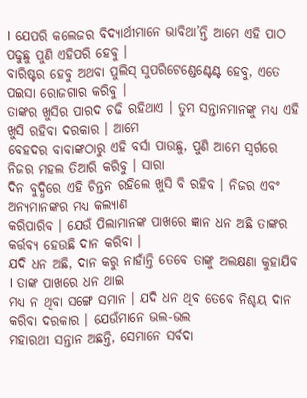। ଯେପରି କଲେଜର ବିଦ୍ୟାର୍ଥୀମାନେ ଭାବିଥା’ନ୍ତି ଆମେ ଏହି ପାଠ ପଢୁଛୁ ପୁଣି ଏହିପରି ହେବୁ ।
ବାରିଷ୍ଟର ହେବୁ ଅଥବା ପୁଲିସ୍ ସୁପରିଟେଣ୍ଡେଣ୍ଟେଣ୍ଟ ହେବୁ, ଏତେ ପଇସା ରୋଜଗାର କରିବୁ ।
ତାଙ୍କର ଖୁସିର ପାରଦ ଚଢି ରହିଥାଏ । ତୁମ ସନ୍ତାନମାନଙ୍କୁ ମଧ୍ୟ ଏହି ଖୁସି ରହିବା ଦରକାର । ଆମେ
ବେହଦର ବାବାଙ୍କଠାରୁ ଏହି ବର୍ସା ପାଉଛୁ, ପୁଣି ଆମେ ସ୍ୱର୍ଗରେ ନିଜର ମହଲ ତିଆରି କରିବୁ । ସାରା
ଦିନ ବୁଦ୍ଧିରେ ଏହି ଚିନ୍ତନ ରହିଲେ ଖୁସି ବି ରହିବ । ନିଜର ଏବଂ ଅନ୍ୟମାନଙ୍କର ମଧ୍ୟ କଲ୍ୟାଣ
କରିପାରିବ । ଯେଉଁ ପିଲାମାନଙ୍କ ପାଖରେ ଜ୍ଞାନ ଧନ ଅଛି ତାଙ୍କର କର୍ତ୍ତବ୍ୟ ହେଉଛି ଦାନ କରିବା ।
ଯଦି ଧନ ଅଛି, ଦାନ କରୁ ନାହାଁନ୍ତି ତେବେ ତାଙ୍କୁ ଅଲକ୍ଷଣା କୁହାଯିବ । ତାଙ୍କ ପାଖରେ ଧନ ଥାଇ
ମଧ୍ୟ ନ ଥିବା ସଙ୍ଗେ ସମାନ । ଯଦି ଧନ ଥିବ ତେବେ ନିଶ୍ଚୟ ଦାନ କରିବା ଦରକାର । ଯେଉଁମାନେ ଭଲ-ଭଲ
ମହାରଥୀ ସନ୍ତାନ ଅଛନ୍ତି, ସେମାନେ ସର୍ବଦା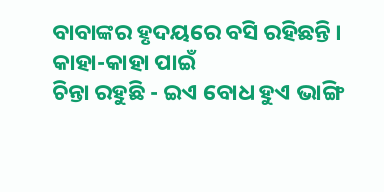ବାବାଙ୍କର ହୃଦୟରେ ବସି ରହିଛନ୍ତି । କାହା-କାହା ପାଇଁ
ଚିନ୍ତା ରହୁଛି - ଇଏ ବୋଧ ହୁଏ ଭାଙ୍ଗି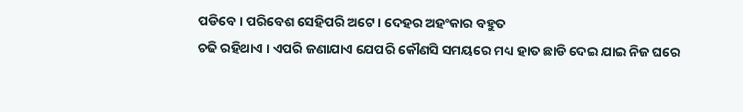ପଡିବେ । ପରିବେଶ ସେହିପରି ଅଟେ । ଦେହର ଅହଂକାର ବହୁତ
ଚଢି ରହିଥାଏ । ଏପରି ଜଣାଯାଏ ଯେପରି କୌଣସି ସମୟରେ ମଧ୍ୟ ହାତ ଛାଡି ଦେଇ ଯାଇ ନିଜ ଘରେ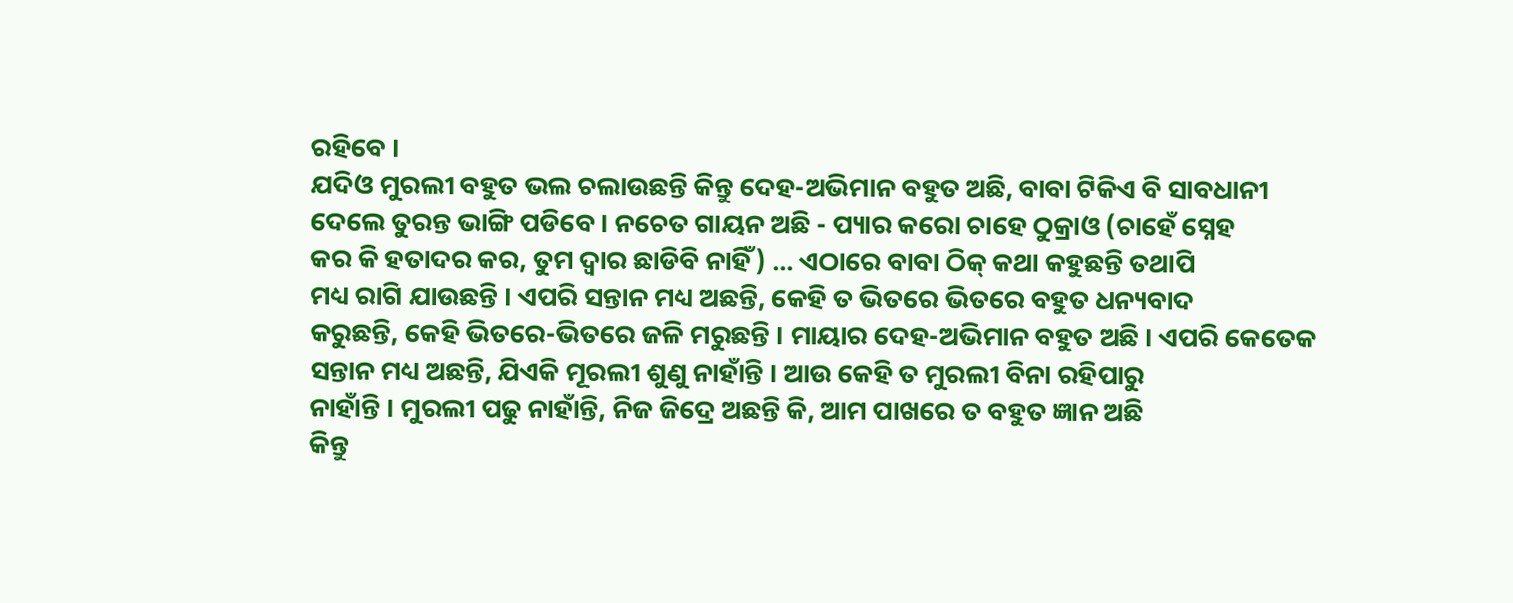ରହିବେ ।
ଯଦିଓ ମୁରଲୀ ବହୁତ ଭଲ ଚଲାଉଛନ୍ତି କିନ୍ତୁ ଦେହ-ଅଭିମାନ ବହୁତ ଅଛି, ବାବା ଟିକିଏ ବି ସାବଧାନୀ
ଦେଲେ ତୁରନ୍ତ ଭାଙ୍ଗି ପଡିବେ । ନଚେତ ଗାୟନ ଅଛି - ପ୍ୟାର କରୋ ଚାହେ ଠୁକ୍ରାଓ (ଚାହେଁ ସ୍ନେହ
କର କି ହତାଦର କର, ତୁମ ଦ୍ୱାର ଛାଡିବି ନାହିଁ) ... ଏଠାରେ ବାବା ଠିକ୍ କଥା କହୁଛନ୍ତି ତଥାପି
ମଧ୍ୟ ରାଗି ଯାଉଛନ୍ତି । ଏପରି ସନ୍ତାନ ମଧ୍ୟ ଅଛନ୍ତି, କେହି ତ ଭିତରେ ଭିତରେ ବହୁତ ଧନ୍ୟବାଦ
କରୁଛନ୍ତି, କେହି ଭିତରେ-ଭିତରେ ଜଳି ମରୁଛନ୍ତି । ମାୟାର ଦେହ-ଅଭିମାନ ବହୁତ ଅଛି । ଏପରି କେତେକ
ସନ୍ତାନ ମଧ୍ୟ ଅଛନ୍ତି, ଯିଏକି ମୂରଲୀ ଶୁଣୁ ନାହାଁନ୍ତି । ଆଉ କେହି ତ ମୁରଲୀ ବିନା ରହିପାରୁ
ନାହାଁନ୍ତି । ମୁରଲୀ ପଢୁ ନାହାଁନ୍ତି, ନିଜ ଜିଦ୍ରେ ଅଛନ୍ତି କି, ଆମ ପାଖରେ ତ ବହୁତ ଜ୍ଞାନ ଅଛି
କିନ୍ତୁ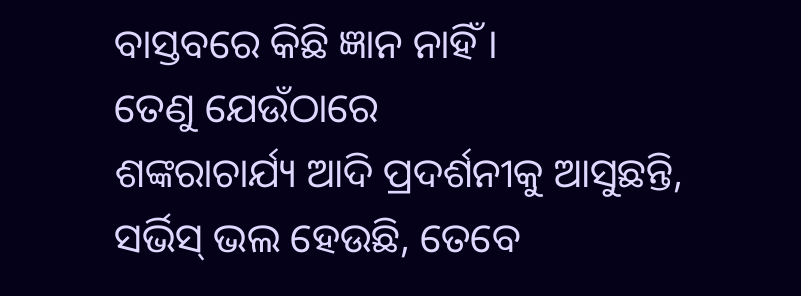ବାସ୍ତବରେ କିଛି ଜ୍ଞାନ ନାହିଁ ।
ତେଣୁ ଯେଉଁଠାରେ
ଶଙ୍କରାଚାର୍ଯ୍ୟ ଆଦି ପ୍ରଦର୍ଶନୀକୁ ଆସୁଛନ୍ତି, ସର୍ଭିସ୍ ଭଲ ହେଉଛି, ତେବେ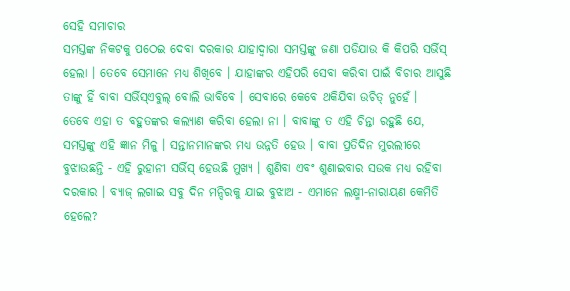ସେହି ସମାଚାର
ସମସ୍ତଙ୍କ ନିକଟକୁ ପଠେଇ ଦେବା ଦରକାର ଯାହାଦ୍ୱାରା ସମସ୍ତଙ୍କୁ ଜଣା ପଡିଯାଉ କି କିପରି ସର୍ଭିସ୍
ହେଲା । ତେବେ ସେମାନେ ମଧ୍ୟ ଶିଖିବେ । ଯାହାଙ୍କର ଏହିପରି ସେବା କରିବା ପାଇଁ ବିଚାର ଆସୁଛି
ତାଙ୍କୁ ହିଁ ବାବା ସର୍ଭିସ୍ଏବୁଲ୍ ବୋଲି ଭାବିବେ । ସେବାରେ କେବେ ଥକିଯିବା ଉଚିତ୍ ନୁହେଁ ।
ତେବେ ଏହା ତ ବହୁତଙ୍କର କଲ୍ୟାଣ କରିବା ହେଲା ନା । ବାବାଙ୍କୁ ତ ଏହି ଚିନ୍ତା ରହୁଛି ଯେ,
ସମସ୍ତଙ୍କୁ ଏହି ଜ୍ଞାନ ମିଳୁ । ସନ୍ତାନମାନଙ୍କର ମଧ୍ୟ ଉନ୍ନତି ହେଉ । ବାବା ପ୍ରତିଦିନ ମୁରଲୀରେ
ବୁଝାଉଛନ୍ତି - ଏହି ରୁହାନୀ ସର୍ଭିସ୍ ହେଉଛି ମୁଖ୍ୟ । ଶୁଣିବା ଏବଂ ଶୁଣାଇବାର ସଉକ ମଧ୍ୟ ରହିବା
ଦରକାର । ବ୍ୟାଜ୍ ଲଗାଇ ସବୁ ଦିନ ମନ୍ଦିରକୁ ଯାଇ ବୁଝାଅ - ଏମାନେ ଲକ୍ଷ୍ମୀ-ନାରାୟଣ କେମିତି ହେଲେ?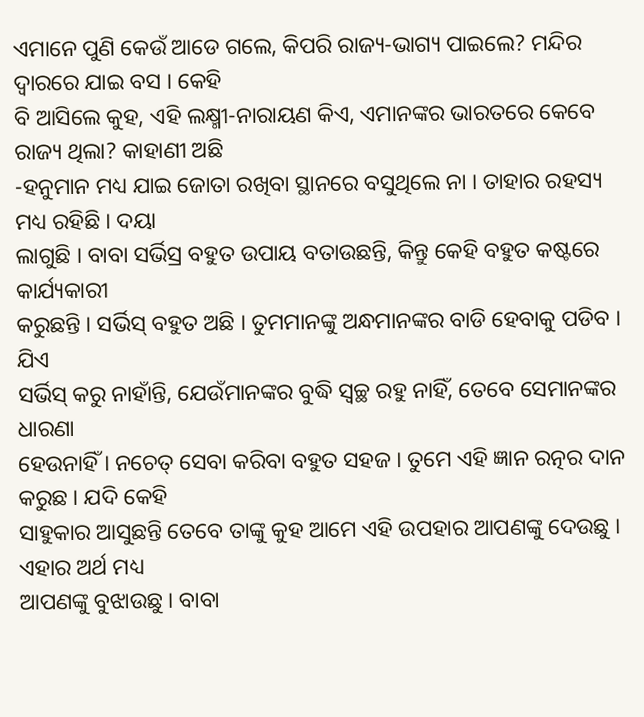ଏମାନେ ପୁଣି କେଉଁ ଆଡେ ଗଲେ, କିପରି ରାଜ୍ୟ-ଭାଗ୍ୟ ପାଇଲେ? ମନ୍ଦିର ଦ୍ୱାରରେ ଯାଇ ବସ । କେହି
ବି ଆସିଲେ କୁହ, ଏହି ଲକ୍ଷ୍ମୀ-ନାରାୟଣ କିଏ, ଏମାନଙ୍କର ଭାରତରେ କେବେ ରାଜ୍ୟ ଥିଲା? କାହାଣୀ ଅଛି
-ହନୁମାନ ମଧ୍ୟ ଯାଇ ଜୋତା ରଖିବା ସ୍ଥାନରେ ବସୁଥିଲେ ନା । ତାହାର ରହସ୍ୟ ମଧ୍ୟ ରହିଛି । ଦୟା
ଲାଗୁଛି । ବାବା ସର୍ଭିସ୍ର ବହୁତ ଉପାୟ ବତାଉଛନ୍ତି, କିନ୍ତୁ କେହି ବହୁତ କଷ୍ଟରେ କାର୍ଯ୍ୟକାରୀ
କରୁଛନ୍ତି । ସର୍ଭିସ୍ ବହୁତ ଅଛି । ତୁମମାନଙ୍କୁ ଅନ୍ଧମାନଙ୍କର ବାଡି ହେବାକୁ ପଡିବ । ଯିଏ
ସର୍ଭିସ୍ କରୁ ନାହାଁନ୍ତି, ଯେଉଁମାନଙ୍କର ବୁଦ୍ଧି ସ୍ୱଚ୍ଛ ରହୁ ନାହିଁ, ତେବେ ସେମାନଙ୍କର ଧାରଣା
ହେଉନାହିଁ । ନଚେତ୍ ସେବା କରିବା ବହୁତ ସହଜ । ତୁମେ ଏହି ଜ୍ଞାନ ରତ୍ନର ଦାନ କରୁଛ । ଯଦି କେହି
ସାହୁକାର ଆସୁଛନ୍ତି ତେବେ ତାଙ୍କୁ କୁହ ଆମେ ଏହି ଉପହାର ଆପଣଙ୍କୁ ଦେଉଛୁ । ଏହାର ଅର୍ଥ ମଧ୍ୟ
ଆପଣଙ୍କୁ ବୁଝାଉଛୁ । ବାବା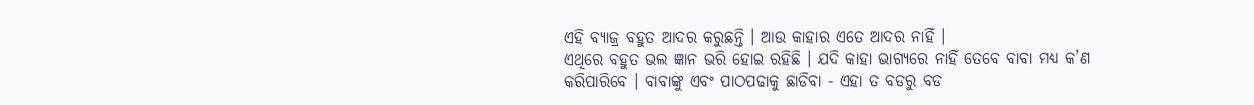ଏହି ବ୍ୟାଜ୍ର ବହୁତ ଆଦର କରୁଛନ୍ତି । ଆଉ କାହାର ଏତେ ଆଦର ନାହିଁ ।
ଏଥିରେ ବହୁତ ଭଲ ଜ୍ଞାନ ଭରି ହୋଇ ରହିଛି । ଯଦି କାହା ଭାଗ୍ୟରେ ନାହିଁ ତେବେ ବାବା ମଧ୍ୟ କ’ଣ
କରିପାରିବେ । ବାବାଙ୍କୁ ଏବଂ ପାଠପଢାକୁ ଛାଡିବା - ଏହା ତ ବଡରୁ ବଡ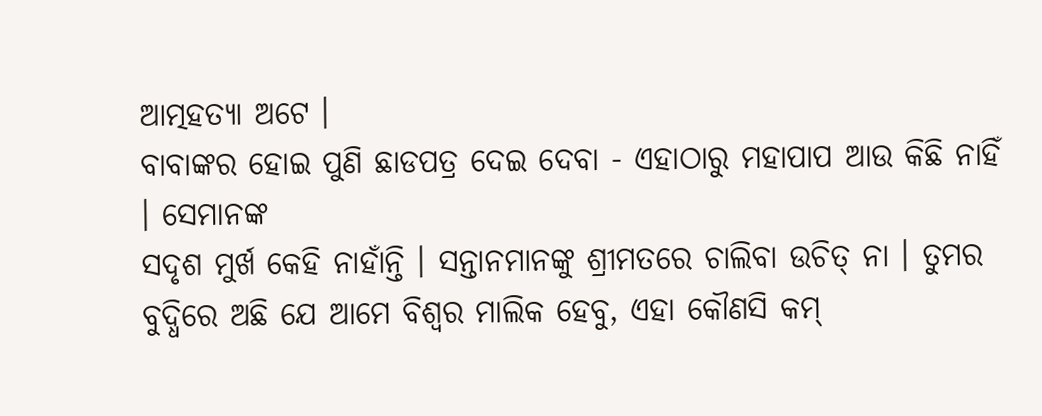ଆତ୍ମହତ୍ୟା ଅଟେ ।
ବାବାଙ୍କର ହୋଇ ପୁଣି ଛାଡପତ୍ର ଦେଇ ଦେବା - ଏହାଠାରୁ ମହାପାପ ଆଉ କିଛି ନାହିଁ । ସେମାନଙ୍କ
ସଦୃଶ ମୁର୍ଖ କେହି ନାହାଁନ୍ତି । ସନ୍ତାନମାନଙ୍କୁ ଶ୍ରୀମତରେ ଚାଲିବା ଉଚିତ୍ ନା । ତୁମର
ବୁଦ୍ଧିରେ ଅଛି ଯେ ଆମେ ବିଶ୍ୱର ମାଲିକ ହେବୁ, ଏହା କୌଣସି କମ୍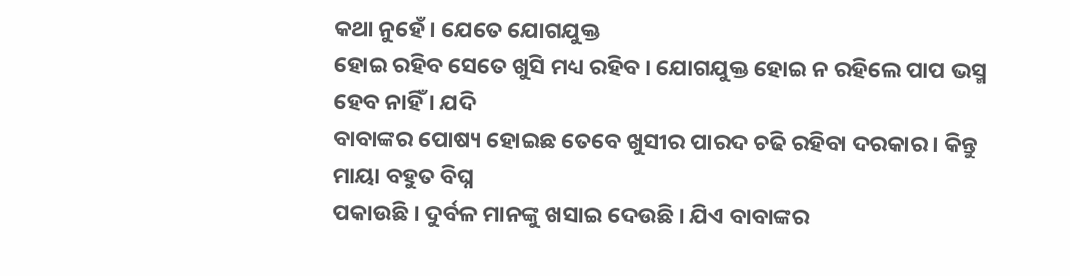କଥା ନୁହେଁ । ଯେତେ ଯୋଗଯୁକ୍ତ
ହୋଇ ରହିବ ସେତେ ଖୁସି ମଧ୍ୟ ରହିବ । ଯୋଗଯୁକ୍ତ ହୋଇ ନ ରହିଲେ ପାପ ଭସ୍ମ ହେବ ନାହିଁ । ଯଦି
ବାବାଙ୍କର ପୋଷ୍ୟ ହୋଇଛ ତେବେ ଖୁସୀର ପାରଦ ଚଢି ରହିବା ଦରକାର । କିନ୍ତୁ ମାୟା ବହୁତ ବିଘ୍ନ
ପକାଉଛି । ଦୁର୍ବଳ ମାନଙ୍କୁ ଖସାଇ ଦେଉଛି । ଯିଏ ବାବାଙ୍କର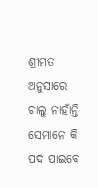ଶ୍ରୀମତ ଅନୁସାରେ ଚାଲୁ ନାହାଁନ୍ତି
ସେମାନେ କି ପଦ ପାଇବେ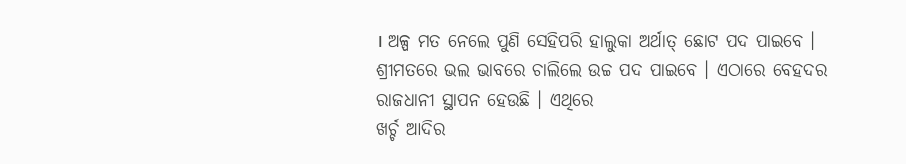। ଅଳ୍ପ ମତ ନେଲେ ପୁଣି ସେହିପରି ହାଲୁକା ଅର୍ଥାତ୍ ଛୋଟ ପଦ ପାଇବେ ।
ଶ୍ରୀମତରେ ଭଲ ଭାବରେ ଚାଲିଲେ ଉଚ୍ଚ ପଦ ପାଇବେ । ଏଠାରେ ବେହଦର ରାଜଧାନୀ ସ୍ଥାପନ ହେଉଛି । ଏଥିରେ
ଖର୍ଚ୍ଚ ଆଦିର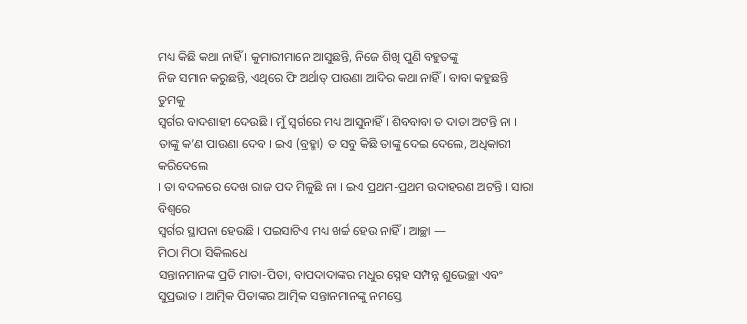ମଧ୍ୟ କିଛି କଥା ନାହିଁ । କୁମାରୀମାନେ ଆସୁଛନ୍ତି, ନିଜେ ଶିଖି ପୁଣି ବହୁତଙ୍କୁ
ନିଜ ସମାନ କରୁଛନ୍ତି, ଏଥିରେ ଫି ଅର୍ଥାତ୍ ପାଉଣା ଆଦିର କଥା ନାହିଁ । ବାବା କହୁଛନ୍ତି ତୁମକୁ
ସ୍ୱର୍ଗର ବାଦଶାହୀ ଦେଉଛି । ମୁଁ ସ୍ୱର୍ଗରେ ମଧ୍ୟ ଆସୁନାହିଁ । ଶିବବାବା ତ ଦାତା ଅଟନ୍ତି ନା ।
ତାଙ୍କୁ କ’ଣ ପାଉଣା ଦେବ । ଇଏ (ବ୍ରହ୍ମା) ତ ସବୁ କିଛି ତାଙ୍କୁ ଦେଇ ଦେଲେ, ଅଧିକାରୀ କରିଦେଲେ
। ତା ବଦଳରେ ଦେଖ ରାଜ ପଦ ମିଳୁଛି ନା । ଇଏ ପ୍ରଥମ-ପ୍ରଥମ ଉଦାହରଣ ଅଟନ୍ତି । ସାରା ବିଶ୍ୱରେ
ସ୍ୱର୍ଗର ସ୍ଥାପନା ହେଉଛି । ପଇସାଟିଏ ମଧ୍ୟ ଖର୍ଚ୍ଚ ହେଉ ନାହିଁ । ଆଚ୍ଛା —
ମିଠା ମିଠା ସିକିଲଧେ
ସନ୍ତାନମାନଙ୍କ ପ୍ରତି ମାତା-ପିତା, ବାପଦାଦାଙ୍କର ମଧୁର ସ୍ନେହ ସମ୍ପନ୍ନ ଶୁଭେଚ୍ଛା ଏବଂ
ସୁପ୍ରଭାତ । ଆତ୍ମିକ ପିତାଙ୍କର ଆତ୍ମିକ ସନ୍ତାନମାନଙ୍କୁ ନମସ୍ତେ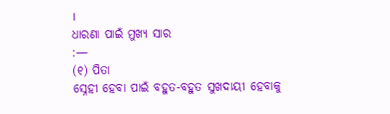।
ଧାରଣା ପାଇଁ ମୁଖ୍ୟ ସାର
:—
(୧) ପିତା
ସ୍ନେହୀ ହେବା ପାଇଁ ବହୁତ-ବହୁତ ସୁଖଦାୟୀ ହେବାକୁ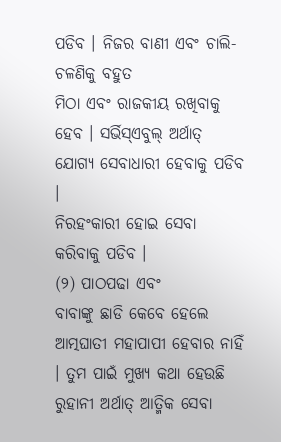ପଡିବ । ନିଜର ବାଣୀ ଏବଂ ଚାଲି-ଚଳଣିକୁ ବହୁତ
ମିଠା ଏବଂ ରାଜକୀୟ ରଖିବାକୁ ହେବ । ସର୍ଭିସ୍ଏବୁଲ୍ ଅର୍ଥାତ୍ ଯୋଗ୍ୟ ସେବାଧାରୀ ହେବାକୁ ପଡିବ ।
ନିରହଂକାରୀ ହୋଇ ସେବା କରିବାକୁ ପଡିବ ।
(୨) ପାଠପଢା ଏବଂ
ବାବାଙ୍କୁ ଛାଡି କେବେ ହେଲେ ଆତ୍ମଘାତୀ ମହାପାପୀ ହେବାର ନାହିଁ । ତୁମ ପାଇଁ ମୁଖ୍ୟ କଥା ହେଉଛି
ରୁହାନୀ ଅର୍ଥାତ୍ ଆତ୍ମିକ ସେବା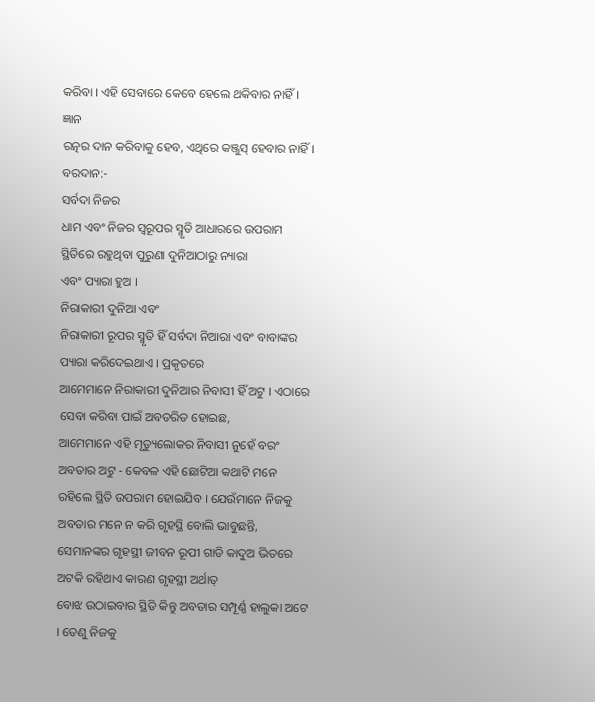କରିବା । ଏହି ସେବାରେ କେବେ ହେଲେ ଥକିବାର ନାହିଁ । ଜ୍ଞାନ
ରତ୍ନର ଦାନ କରିବାକୁ ହେବ, ଏଥିରେ କଞ୍ଜୁସ୍ ହେବାର ନାହିଁ ।
ବରଦାନ:-
ସର୍ବଦା ନିଜର
ଧାମ ଏବଂ ନିଜର ସ୍ୱରୂପର ସ୍ମୃତି ଆଧାରରେ ଉପରାମ ସ୍ଥିତିରେ ରହୁଥିବା ପୁରୁଣା ଦୁନିଆଠାରୁ ନ୍ୟାରା
ଏବଂ ପ୍ୟାରା ହୁଅ ।
ନିରାକାରୀ ଦୁନିଆ ଏବଂ
ନିରାକାରୀ ରୂପର ସ୍ମୃତି ହିଁ ସର୍ବଦା ନିଆରା ଏବଂ ବାବାଙ୍କର ପ୍ୟାରା କରିଦେଇଥାଏ । ପ୍ରକୃତରେ
ଆମେମାନେ ନିରାକାରୀ ଦୁନିଆର ନିବାସୀ ହିଁ ଅଟୁ । ଏଠାରେ ସେବା କରିବା ପାଇଁ ଅବତରିତ ହୋଇଛ,
ଆମେମାନେ ଏହି ମୃତ୍ୟୁଲୋକର ନିବାସୀ ନୁହେଁ ବରଂ ଅବତାର ଅଟୁ - କେବଳ ଏହି ଛୋଟିଆ କଥାଟି ମନେ
ରହିଲେ ସ୍ଥିତି ଉପରାମ ହୋଇଯିବ । ଯେଉଁମାନେ ନିଜକୁ ଅବତାର ମନେ ନ କରି ଗୃହସ୍ଥି ବୋଲି ଭାବୁଛନ୍ତି,
ସେମାନଙ୍କର ଗୃହସ୍ଥୀ ଜୀବନ ରୂପୀ ଗାଡି କାଦୁଅ ଭିତରେ ଅଟକି ରହିଥାଏ କାରଣ ଗୃହସ୍ଥୀ ଅର୍ଥାତ୍
ବୋଝ ଉଠାଇବାର ସ୍ଥିତି କିନ୍ତୁ ଅବତାର ସମ୍ପୂର୍ଣ୍ଣ ହାଲୁକା ଅଟେ । ତେଣୁ ନିଜକୁ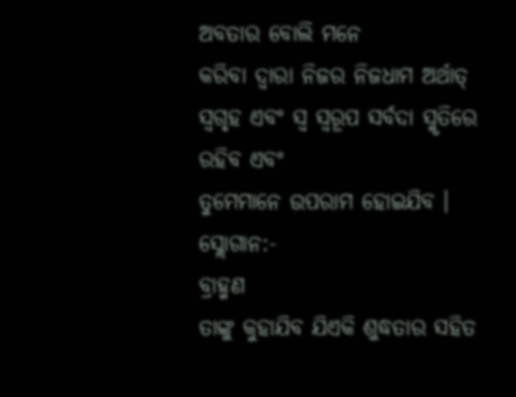ଅବତାର ବୋଲି ମନେ
କରିବା ଦ୍ୱାରା ନିଜର ନିଜଧାମ ଅର୍ଥାତ୍ ସ୍ୱଗୃହ ଏବଂ ସ୍ୱ ସ୍ୱରୂପ ସର୍ବଦା ସ୍ମୃତିରେ ରହିବ ଏବଂ
ତୁମେମାନେ ଉପରାମ ହୋଇଯିବ ।
ସ୍ଲୋଗାନ:-
ବ୍ରାହ୍ମଣ
ତାଙ୍କୁ କୁହାଯିବ ଯିଏକି ଶୁଦ୍ଧତାର ସହିତ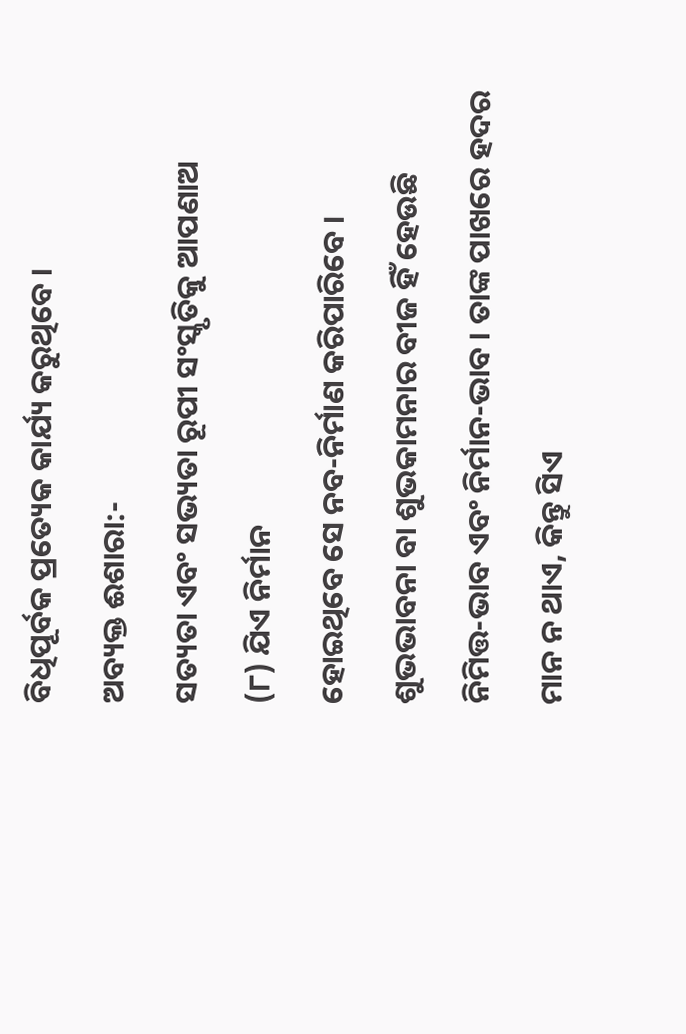ବିଧିପୂର୍ବକ ପ୍ରତ୍ୟେକ କାର୍ଯ୍ୟ କରୁଥିବେ ।
ଅବ୍ୟକ୍ତ ଈଶାରା:-
ସତ୍ୟତା ଏବଂ ସଭ୍ୟତା ରୂପୀ ସଂସ୍କୃତିକୁ ଆପଣାଅ
(୮) ଯିଏ ନିର୍ମାନ
ହୋଇଥିବେ ସେ ନବ-ନିର୍ମାଣ କରିପାରିବେ । ଶୁଭଭାବନା ବା ଶୁଭକାମନାର ବୀଜ ହିଁ ହେଉଛି
ନିମିତ୍ତ-ଭାବ ଏବଂ ନିର୍ମାନ-ଭାବ । ତାଙ୍କ ପାଖରେ ହଦର ମାନ ନ ଥାଏ, କିନ୍ତୁ ସିଏ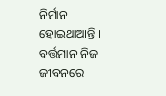ନିର୍ମାନ
ହୋଇଥାଆନ୍ତି । ବର୍ତ୍ତମାନ ନିଜ ଜୀବନରେ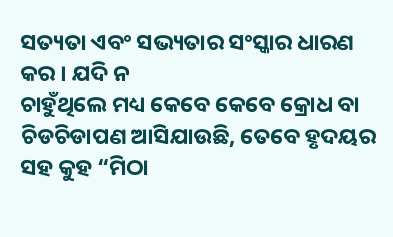ସତ୍ୟତା ଏବଂ ସଭ୍ୟତାର ସଂସ୍କାର ଧାରଣ କର । ଯଦି ନ
ଚାହୁଁଥିଲେ ମଧ୍ୟ କେବେ କେବେ କ୍ରୋଧ ବା ଚିଡଚିଡାପଣ ଆସିଯାଉଛି, ତେବେ ହୃଦୟର ସହ କୁହ “ମିଠା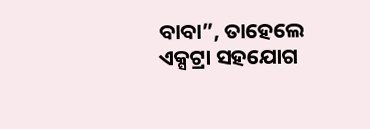ବାବା”, ତାହେଲେ ଏକ୍ସଟ୍ରା ସହଯୋଗ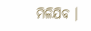ମିଳିଯିବ ।